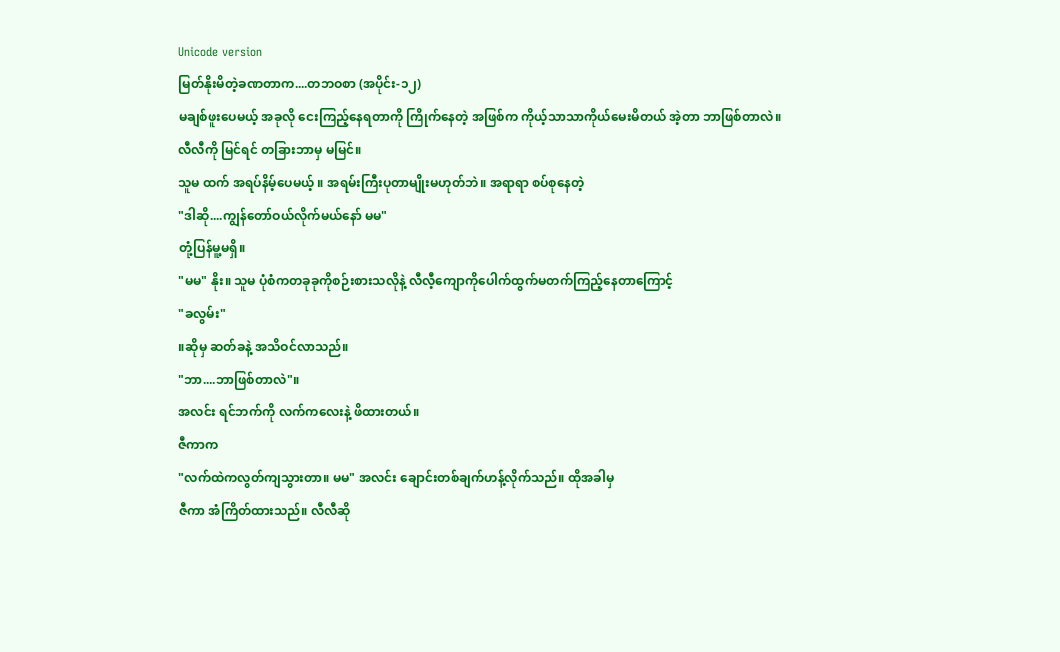Unicode version
မြတ်နိုးမိတဲ့ခဏတာက....တဘဝစာ (အပိုင်း-၁၂)
မချစ်ဖူးပေမယ့် အခုလို ငေးကြည့်နေရတာကို ကြိုက်နေတဲ့ အဖြစ်က ကိုယ့်သာသာကိုယ်မေးမိတယ် အဲ့တာ ဘာဖြစ်တာလဲ။ လီလီကို မြင်ရင် တခြားဘာမှ မမြင်။
သူမ ထက် အရပ်နိမ့်ပေမယ့် ။ အရမ်းကြီးပုတာမျိုးမဟုတ်ဘဲ။ အရာရာ စပ်စုနေတဲ့
"ဒါဆို....ကျွန်တော်ဝယ်လိုက်မယ်နော် မမ"
တုံ့ပြန်မူ့မရှိ။
"မမ" နိုး။ သူမ ပုံစံကတခုခုကိုစဉ်းစားသလိုနဲ့ လီလီ့ကျောကိုပေါက်ထွက်မတက်ကြည့်နေတာကြောင့်
"ခလွမ်း"
။ဆိုမှ ဆတ်ခနဲ့ အသိဝင်လာသည်။
"ဘာ....ဘာဖြစ်တာလဲ"။
အလင်း ရင်ဘက်ကို လက်ကလေးနဲ့ ဖိထားတယ်။
ဇီကာက
"လက်ထဲကလွတ်ကျသွားတာ။ မမ" အလင်း ချောင်းတစ်ချက်ဟန့်လိုက်သည်။ ထိုအခါမှ
ဇီကာ အံကြိတ်ထားသည်။ လီလီဆို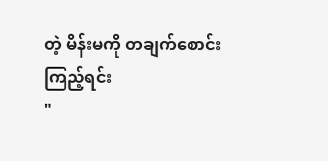တဲ့ မိန်းမကို တချက်စောင်းကြည့်ရင်း
"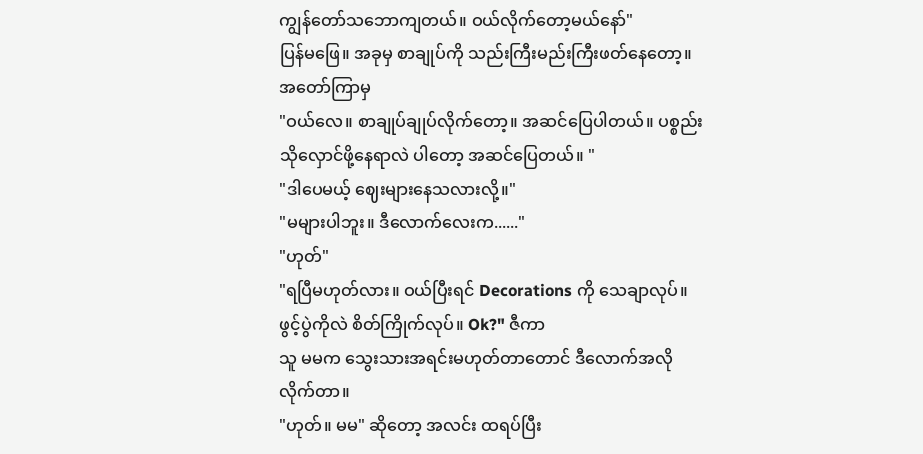ကျွန်တော်သဘောကျတယ်။ ဝယ်လိုက်တော့မယ်နော်"
ပြန်မဖြေ။ အခုမှ စာချုပ်ကို သည်းကြီးမည်းကြီးဖတ်နေတော့။ အတော်ကြာမှ
"ဝယ်လေ။ စာချုပ်ချုပ်လိုက်တော့။ အဆင်ပြေပါတယ်။ ပစ္စည်းသိုလှောင်ဖို့နေရာလဲ ပါတော့ အဆင်ပြေတယ်။ "
"ဒါပေမယ့် ဈေးများနေသလားလို့။"
"မများပါဘူး။ ဒီလောက်လေးက......"
"ဟုတ်"
"ရပြီမဟုတ်လား။ ဝယ်ပြီးရင် Decorations ကို သေချာလုပ်။ ဖွင့်ပွဲကိုလဲ စိတ်ကြိုက်လုပ်။ Ok?" ဇီကာ
သူ မမက သွေးသားအရင်းမဟုတ်တာတောင် ဒီလောက်အလိုလိုက်တာ။
"ဟုတ်။ မမ" ဆိုတော့ အလင်း ထရပ်ပြီး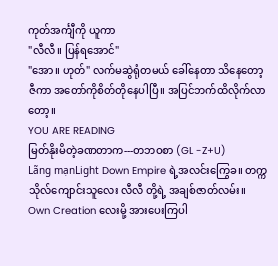ကုတ်အင်္ကျီကို ယူကာ
"လီလီ။ ပြန်ရအောင်"
"အော။ ဟုတ်" လက်မဆွဲရုံတမယ် ခေါ်နေတာ သိနေတော့ ဇီကာ အတော်ကိုစိတ်တိုနေပါပြီ။ အပြင်ဘက်ထိလိုက်လာတော့။
YOU ARE READING
မြတ်နိုးမိတဲ့ခဏတာက---တဘဝစာ (GL -Z+U)
Lãng mạnLight Down Empire ရဲ့အလင်းကြွေခ။ တက္ကသိုလ်ကျောင်းသူလေး လီလီ တို့ရဲ့ အချစ်ဇာတ်လမ်း။ Own Creation လေးမို့ အားပေးကြပါ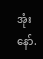အုံးနော်.